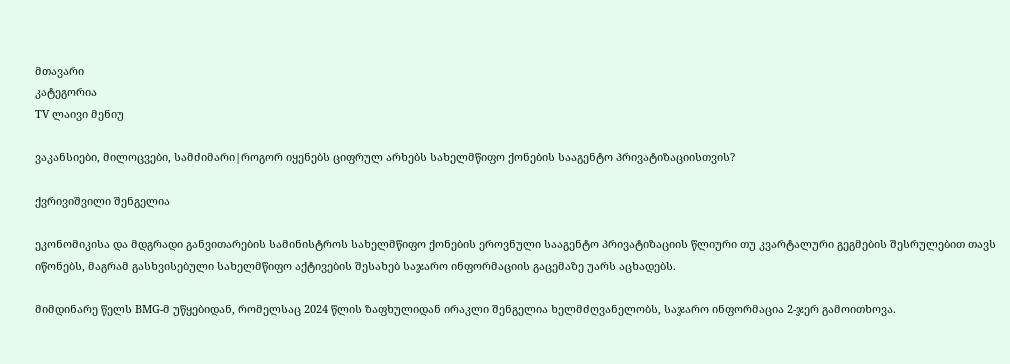მთავარი
კატეგორია
TV ლაივი მენიუ

ვაკანსიები, მილოცვები, სამძიმარი|როგორ იყენებს ციფრულ არხებს სახელმწიფო ქონების სააგენტო პრივატიზაციისთვის?

ქვრივიშვილი შენგელია

ეკონომიკისა და მდგრადი განვითარების სამინისტროს სახელმწიფო ქონების ეროვნული სააგენტო პრივატიზაციის წლიური თუ კვარტალური გეგმების შესრულებით თავს იწონებს, მაგრამ გასხვისებული სახელმწიფო აქტივების შესახებ საჯარო ინფორმაციის გაცემაზე უარს აცხადებს.

მიმდინარე წელს BMG-მ უწყებიდან, რომელსაც 2024 წლის ზაფხულიდან ირაკლი შენგელია ხელმძღვანელობს, საჯარო ინფორმაცია 2-ჯერ გამოითხოვა.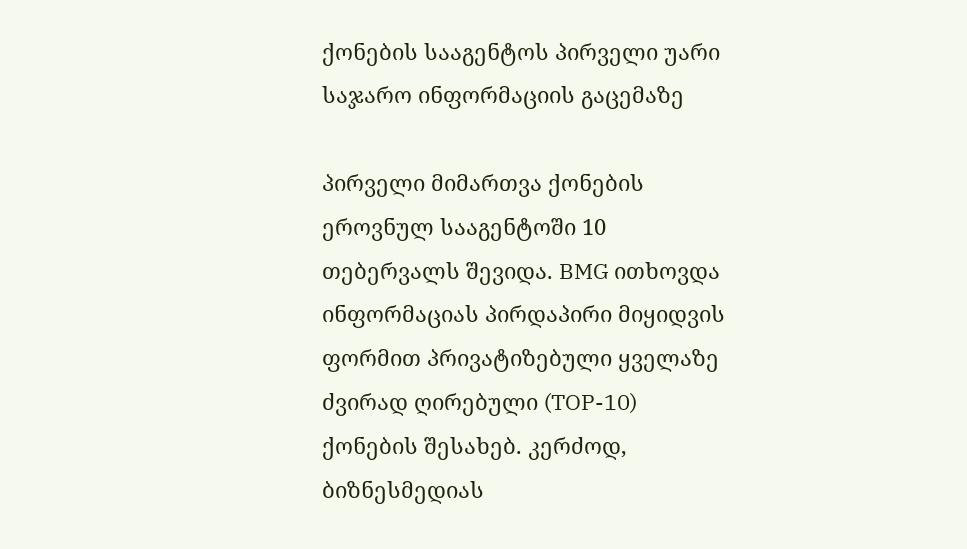ქონების სააგენტოს პირველი უარი საჯარო ინფორმაციის გაცემაზე

პირველი მიმართვა ქონების ეროვნულ სააგენტოში 10 თებერვალს შევიდა. BMG ითხოვდა ინფორმაციას პირდაპირი მიყიდვის ფორმით პრივატიზებული ყველაზე ძვირად ღირებული (TOP-10) ქონების შესახებ. კერძოდ, ბიზნესმედიას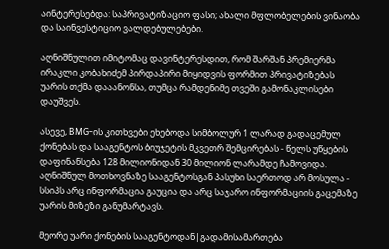აინტერესებდა: საპრივატიზაციო ფასი; ახალი მფლობელების ვინაობა და საინვესტიციო ვალდებულებები.

აღნიშნულით იმიტომაც დავინტერესდით, რომ შარშან პრემიერმა ირაკლი კობახიძემ პირდაპირი მიყიდვის ფორმით პრივატიზებას უარის თქმა დააანონსა, თუმცა რამდენიმე თვეში გამონაკლისები დაუშვეს.

ასევე, BMG-ის კითხვები ეხებოდა სიმბოლურ 1 ლარად გადაცემულ ქონებას და სააგენტოს ბიუჯეტის მკვეთრ შემცირებას - წელს უწყების დაფინანსება 128 მილიონიდან 30 მილიონ ლარამდე ჩამოვიდა. აღნიშნულ მოთხოვნაზე სააგენტოსგან პასუხი საერთოდ არ მოსულა - სსიპს არც ინფორმაცია გაუცია და არც საჯარო ინფორმაციის გაცემაზე უარის მიზეზი განუმარტავს.

მეორე უარი ქონების სააგენტოდან|გადამისამართება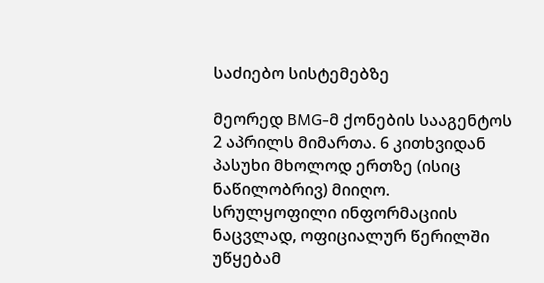საძიებო სისტემებზე

მეორედ BMG-მ ქონების სააგენტოს 2 აპრილს მიმართა. 6 კითხვიდან პასუხი მხოლოდ ერთზე (ისიც ნაწილობრივ) მიიღო. სრულყოფილი ინფორმაციის ნაცვლად, ოფიციალურ წერილში უწყებამ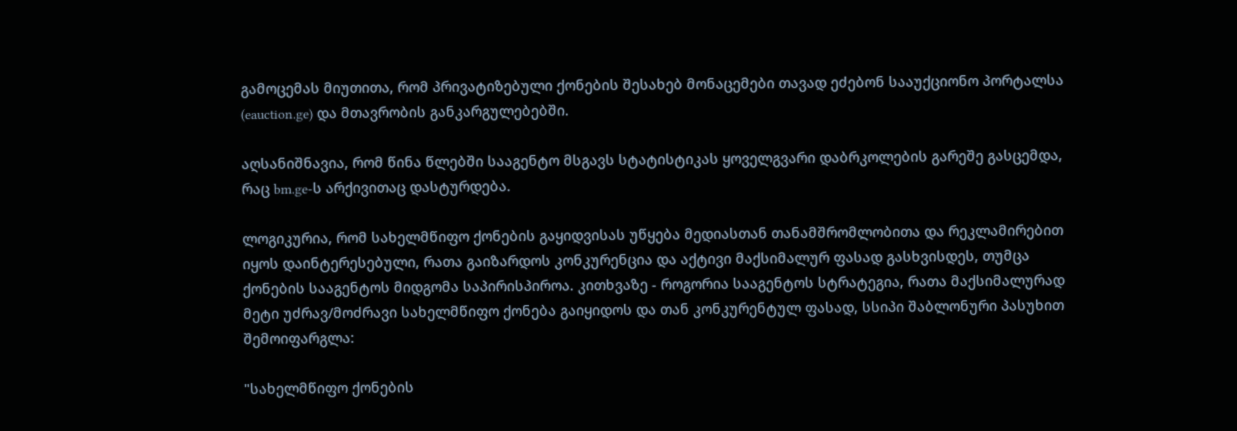გამოცემას მიუთითა, რომ პრივატიზებული ქონების შესახებ მონაცემები თავად ეძებონ სააუქციონო პორტალსა (eauction.ge) და მთავრობის განკარგულებებში.

აღსანიშნავია, რომ წინა წლებში სააგენტო მსგავს სტატისტიკას ყოველგვარი დაბრკოლების გარეშე გასცემდა, რაც bm.ge-ს არქივითაც დასტურდება.

ლოგიკურია, რომ სახელმწიფო ქონების გაყიდვისას უწყება მედიასთან თანამშრომლობითა და რეკლამირებით იყოს დაინტერესებული, რათა გაიზარდოს კონკურენცია და აქტივი მაქსიმალურ ფასად გასხვისდეს, თუმცა ქონების სააგენტოს მიდგომა საპირისპიროა. კითხვაზე - როგორია სააგენტოს სტრატეგია, რათა მაქსიმალურად მეტი უძრავ/მოძრავი სახელმწიფო ქონება გაიყიდოს და თან კონკურენტულ ფასად, სსიპი შაბლონური პასუხით შემოიფარგლა:

"სახელმწიფო ქონების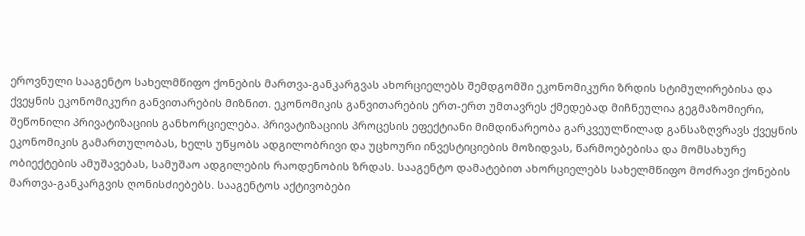ეროვნული სააგენტო სახელმწიფო ქონების მართვა-განკარგვას ახორციელებს შემდგომში ეკონომიკური ზრდის სტიმულირებისა და ქვეყნის ეკონომიკური განვითარების მიზნით. ეკონომიკის განვითარების ერთ-ერთ უმთავრეს ქმედებად მიჩნეულია გეგმაზომიერი, შეწონილი პრივატიზაციის განხორციელება. პრივატიზაციის პროცესის ეფექტიანი მიმდინარეობა გარკვეულწილად განსაზღვრავს ქვეყნის ეკონომიკის გამართულობას, ხელს უწყობს ადგილობრივი და უცხოური ინვესტიციების მოზიდვას, წარმოებებისა და მომსახურე ობიექტების ამუშავებას, სამუშაო ადგილების რაოდენობის ზრდას. სააგენტო დამატებით ახორციელებს სახელმწიფო მოძრავი ქონების მართვა-განკარგვის ღონისძიებებს. სააგენტოს აქტივობები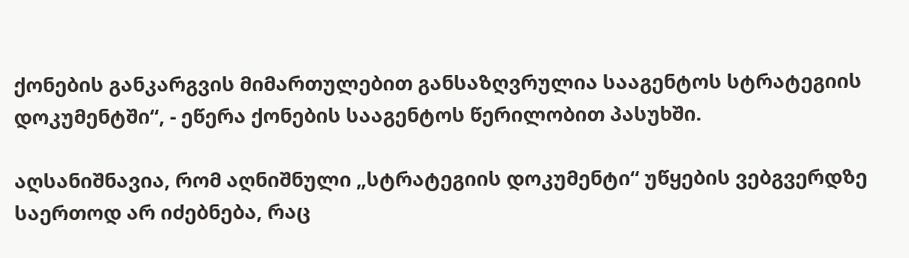ქონების განკარგვის მიმართულებით განსაზღვრულია სააგენტოს სტრატეგიის დოკუმენტში“, - ეწერა ქონების სააგენტოს წერილობით პასუხში.

აღსანიშნავია, რომ აღნიშნული „სტრატეგიის დოკუმენტი“ უწყების ვებგვერდზე საერთოდ არ იძებნება, რაც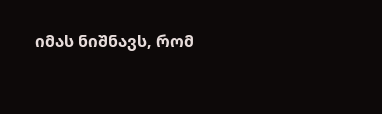იმას ნიშნავს, რომ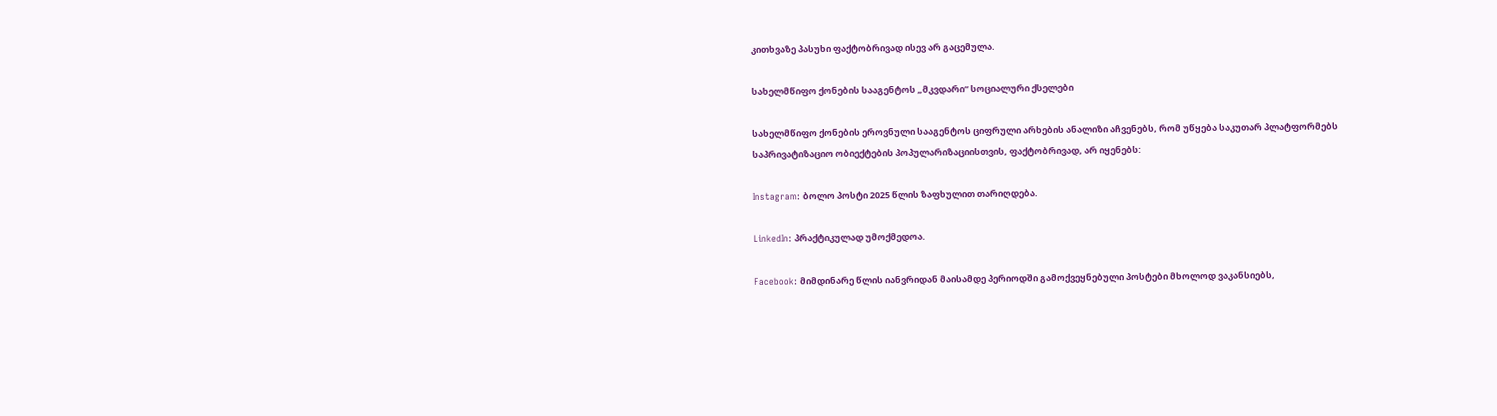კითხვაზე პასუხი ფაქტობრივად ისევ არ გაცემულა.

სახელმწიფო ქონების სააგენტოს „მკვდარი“ სოციალური ქსელები

სახელმწიფო ქონების ეროვნული სააგენტოს ციფრული არხების ანალიზი აჩვენებს, რომ უწყება საკუთარ პლატფორმებს საპრივატიზაციო ობიექტების პოპულარიზაციისთვის, ფაქტობრივად, არ იყენებს:

Instagram: ბოლო პოსტი 2025 წლის ზაფხულით თარიღდება.

LinkedIn: პრაქტიკულად უმოქმედოა.

Facebook: მიმდინარე წლის იანვრიდან მაისამდე პერიოდში გამოქვეყნებული პოსტები მხოლოდ ვაკანსიებს,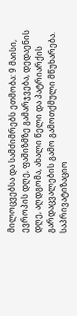მილოცვებსა და სამძიმრებს ეთმობა: 9 მაისი, ევროპის დღე, ფაშიზმზე გამარჯვება, დედაენის დღე, აღდგომა, ახალი წელი და პატრიარქის გარდაცვალების გამო გამოთქმული მწუხარება. საპრივატიზაციო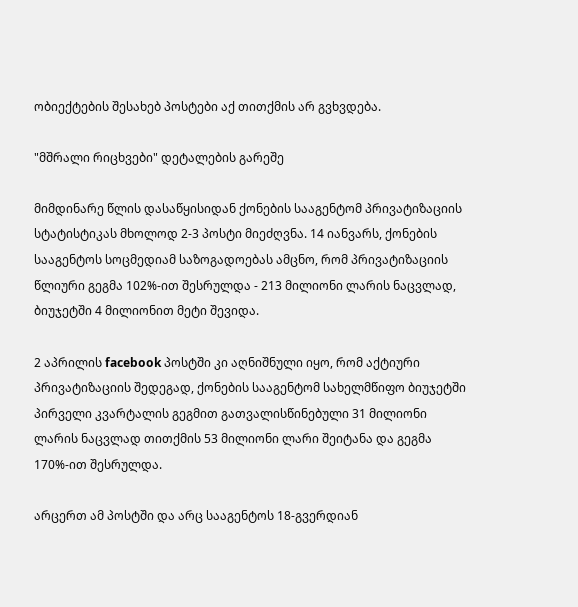ობიექტების შესახებ პოსტები აქ თითქმის არ გვხვდება.

"მშრალი რიცხვები" დეტალების გარეშე

მიმდინარე წლის დასაწყისიდან ქონების სააგენტომ პრივატიზაციის სტატისტიკას მხოლოდ 2-3 პოსტი მიეძღვნა. 14 იანვარს, ქონების სააგენტოს სოცმედიამ საზოგადოებას ამცნო, რომ პრივატიზაციის წლიური გეგმა 102%-ით შესრულდა - 213 მილიონი ლარის ნაცვლად, ბიუჯეტში 4 მილიონით მეტი შევიდა.

2 აპრილის facebook პოსტში კი აღნიშნული იყო, რომ აქტიური პრივატიზაციის შედეგად, ქონების სააგენტომ სახელმწიფო ბიუჯეტში პირველი კვარტალის გეგმით გათვალისწინებული 31 მილიონი ლარის ნაცვლად თითქმის 53 მილიონი ლარი შეიტანა და გეგმა 170%-ით შესრულდა.

არცერთ ამ პოსტში და არც სააგენტოს 18-გვერდიან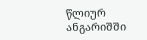წლიურ ანგარიშში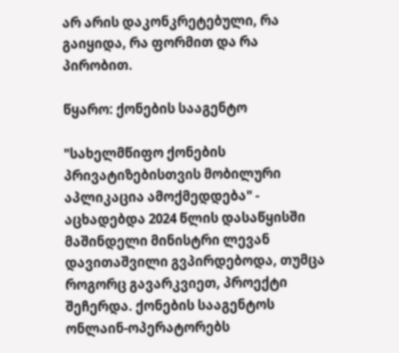არ არის დაკონკრეტებული, რა გაიყიდა, რა ფორმით და რა პირობით.

წყარო: ქონების სააგენტო

"სახელმწიფო ქონების პრივატიზებისთვის მობილური აპლიკაცია ამოქმედდება" - აცხადებდა 2024 წლის დასაწყისში მაშინდელი მინისტრი ლევან დავითაშვილი გვპირდებოდა, თუმცა როგორც გავარკვიეთ, პროექტი შეჩერდა. ქონების სააგენტოს ონლაინ-ოპერატორებს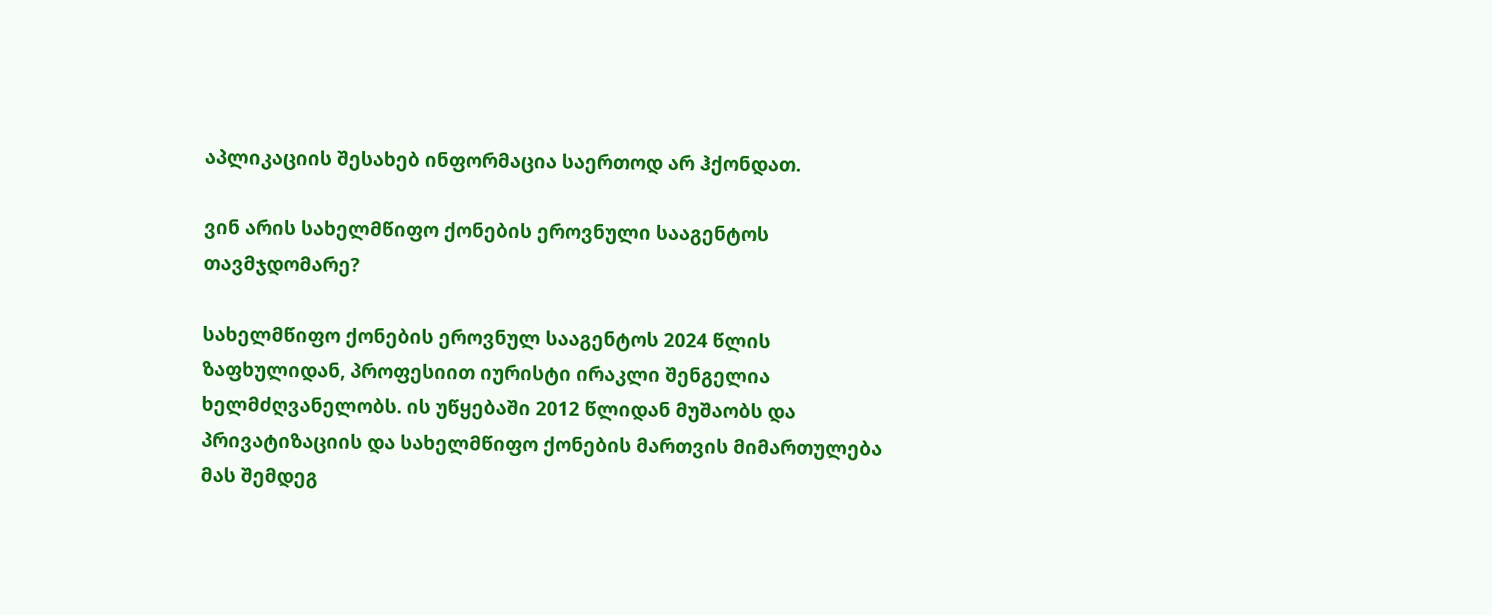აპლიკაციის შესახებ ინფორმაცია საერთოდ არ ჰქონდათ.

ვინ არის სახელმწიფო ქონების ეროვნული სააგენტოს თავმჯდომარე?

სახელმწიფო ქონების ეროვნულ სააგენტოს 2024 წლის ზაფხულიდან, პროფესიით იურისტი ირაკლი შენგელია ხელმძღვანელობს. ის უწყებაში 2012 წლიდან მუშაობს და პრივატიზაციის და სახელმწიფო ქონების მართვის მიმართულება მას შემდეგ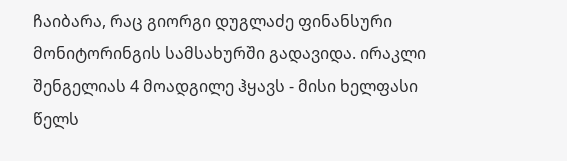ჩაიბარა, რაც გიორგი დუგლაძე ფინანსური მონიტორინგის სამსახურში გადავიდა. ირაკლი შენგელიას 4 მოადგილე ჰყავს - მისი ხელფასი წელს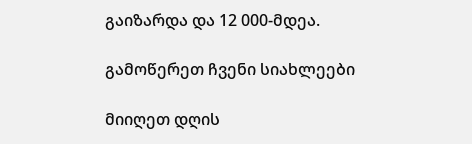გაიზარდა და 12 000-მდეა.

გამოწერეთ ჩვენი სიახლეები

მიიღეთ დღის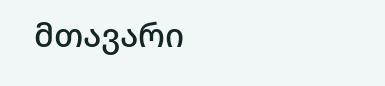მთავარი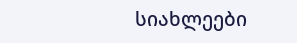სიახლეები